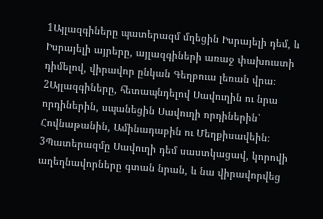1Այլազգիները պատերազմ մղեցին Իսրայելի դեմ, և Իսրայելի այրերը, այլազգիների առաջ փախուստի դիմելով, վիրավոր ընկան Գեղբուա լեռան վրա։
2Այլազգիները, հետապնդելով Սավուղին ու նրա որդիներին, սպանեցին Սավուղի որդիներին՝ Հովնաթանին, Ամինադաբին ու Մեղքիսավեին։
3Պատերազմը Սավուղի դեմ սաստկացավ, կորովի աղեղնավորները գտան նրան, և նա վիրավորվեց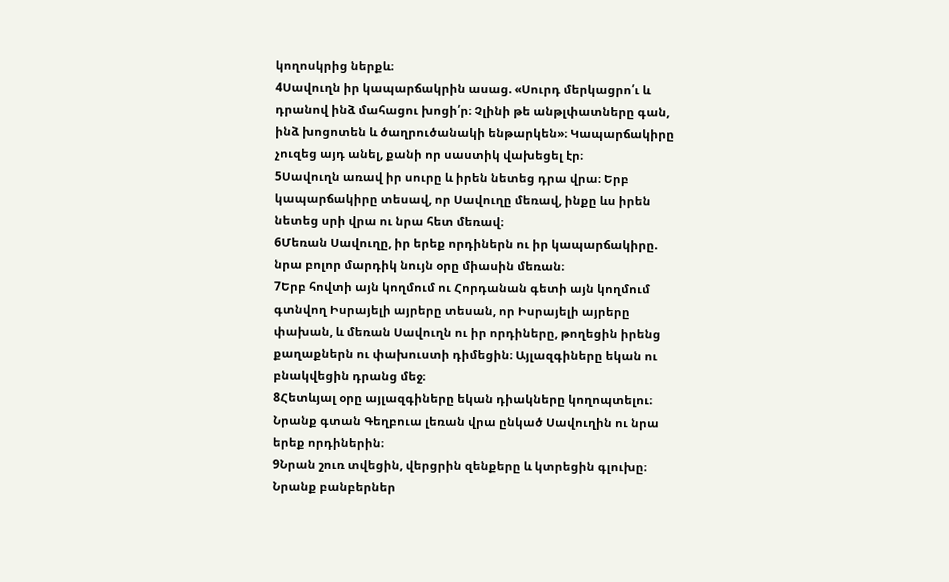կողոսկրից ներքև։
4Սավուղն իր կապարճակրին ասաց. «Սուրդ մերկացրո՛ւ և դրանով ինձ մահացու խոցի՛ր։ Չլինի թե անթլփատները գան, ինձ խոցոտեն և ծաղրուծանակի ենթարկեն»։ Կապարճակիրը չուզեց այդ անել, քանի որ սաստիկ վախեցել էր։
5Սավուղն առավ իր սուրը և իրեն նետեց դրա վրա։ Երբ կապարճակիրը տեսավ, որ Սավուղը մեռավ, ինքը ևս իրեն նետեց սրի վրա ու նրա հետ մեռավ։
6Մեռան Սավուղը, իր երեք որդիներն ու իր կապարճակիրը. նրա բոլոր մարդիկ նույն օրը միասին մեռան։
7Երբ հովտի այն կողմում ու Հորդանան գետի այն կողմում գտնվող Իսրայելի այրերը տեսան, որ Իսրայելի այրերը փախան, և մեռան Սավուղն ու իր որդիները, թողեցին իրենց քաղաքներն ու փախուստի դիմեցին։ Այլազգիները եկան ու բնակվեցին դրանց մեջ։
8Հետևյալ օրը այլազգիները եկան դիակները կողոպտելու։ Նրանք գտան Գեղբուա լեռան վրա ընկած Սավուղին ու նրա երեք որդիներին։
9Նրան շուռ տվեցին, վերցրին զենքերը և կտրեցին գլուխը։ Նրանք բանբերներ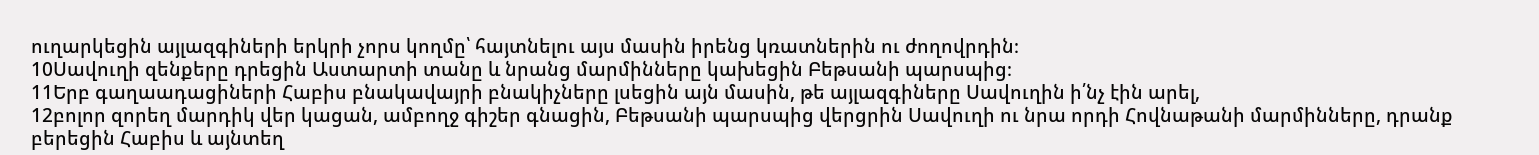ուղարկեցին այլազգիների երկրի չորս կողմը՝ հայտնելու այս մասին իրենց կռատներին ու ժողովրդին։
10Սավուղի զենքերը դրեցին Աստարտի տանը և նրանց մարմինները կախեցին Բեթսանի պարսպից։
11Երբ գաղաադացիների Հաբիս բնակավայրի բնակիչները լսեցին այն մասին, թե այլազգիները Սավուղին ի՛նչ էին արել,
12բոլոր զորեղ մարդիկ վեր կացան, ամբողջ գիշեր գնացին, Բեթսանի պարսպից վերցրին Սավուղի ու նրա որդի Հովնաթանի մարմինները, դրանք բերեցին Հաբիս և այնտեղ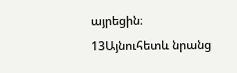այրեցին։
13Այնուհետև նրանց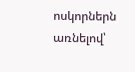ոսկորներն առնելով՝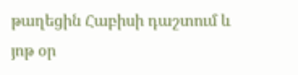թաղեցին Հաբիսի դաշտում և յոթ օր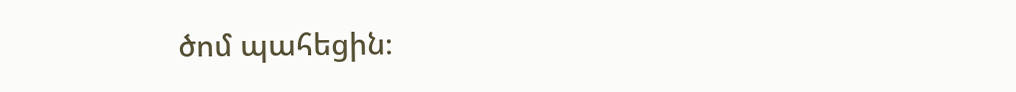ծոմ պահեցին։